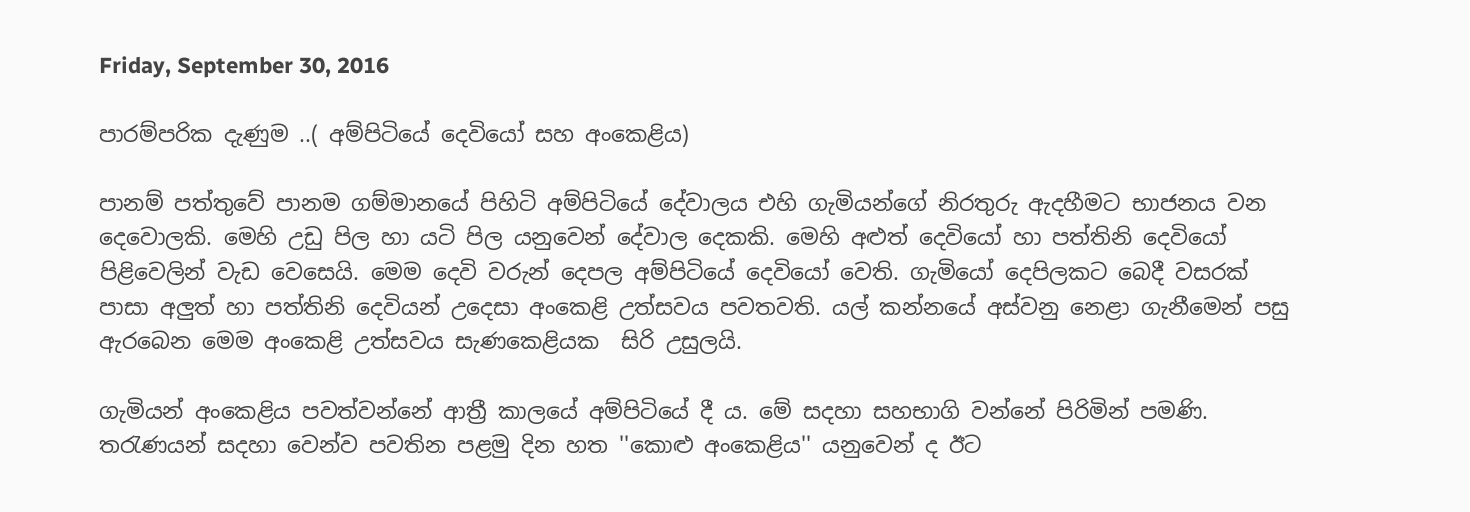Friday, September 30, 2016

පාරම්පරික දැණුම ..( අම්පිටියේ දෙවියෝ සහ අංකෙළිය)

පානම් පත්තුවේ පානම ගම්මානයේ පිහිටි අම්පිටියේ දේවාලය එහි ගැමියන්ගේ නිරතුරු ඇදහීමට භාජනය වන දෙවොලකි. මෙහි උඩු පිල හා යටි පිල යනුවෙන් දේවාල දෙකකි. මෙහි අළුත් දෙවියෝ හා පත්තිනි දෙවියෝ පිළිවෙලින් වැඩ වෙසෙයි. මෙම දෙවි වරුන් දෙපල අම්පිටියේ දෙවියෝ වෙති. ගැමියෝ දෙපිලකට බෙදී වසරක් පාසා අලුත් හා පත්තිනි දෙවියන් උදෙසා අංකෙළි උත්සවය පවතවති. යල් කන්නයේ අස්වනු නෙළා ගැනීමෙන් පසු ඇරබෙන මෙම අංකෙළි උත්සවය සැණකෙළියක  සිරි උසුලයි.

ගැමියන් අංකෙළිය පවත්වන්නේ ආත්‍රී කාලයේ අම්පිටියේ දී ය. මේ සදහා සහභාගි වන්නේ පිරිමින් පමණි. තරැණයන් සදහා වෙන්ව පවතින පළමු දින හත ''කොළු අංකෙළිය'' යනුවෙන් ද ඊට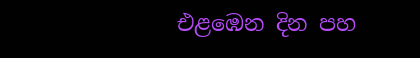එළඹෙන දින පහ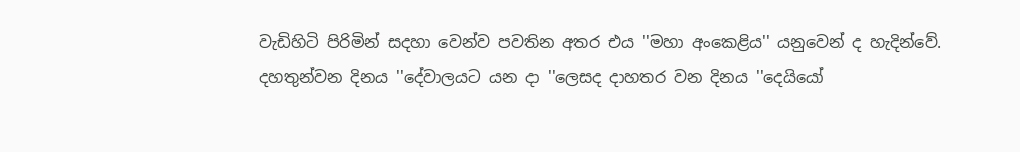වැඩිහිටි පිරිමින් සදහා වෙන්ව පවතින අතර එය ''මහා අංකෙළිය'' යනුවෙන් ද හැදින්වේ. දහතුන්වන දිනය ''දේවාලයට යන දා ''ලෙසද දාහතර වන දිනය ''දෙයියෝ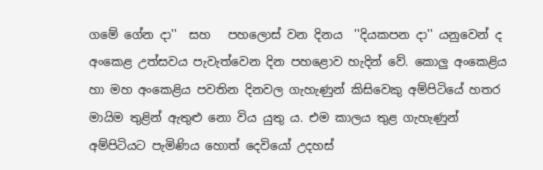ගමේ ගේන දා''  සහ   පහලොස් වන දිනය  ''දියකපන දා'' යනුවෙන් ද අංකෙළ උත්සවය පැවැත්වෙන දින පහළොව හැදින් වේ. කොලු අංකෙළිය හා මහ අංකෙළිය පවතින දිනවල ගැහැණුන් කිසිවෙකු අම්පිටියේ හතර මායිම තුළින් ඇතුළු නො විය යුතු ය. එම කාලය තුළ ගැහැණුන් අම්පිටියට පැමිණිය හොත් දෙවියෝ උදහස්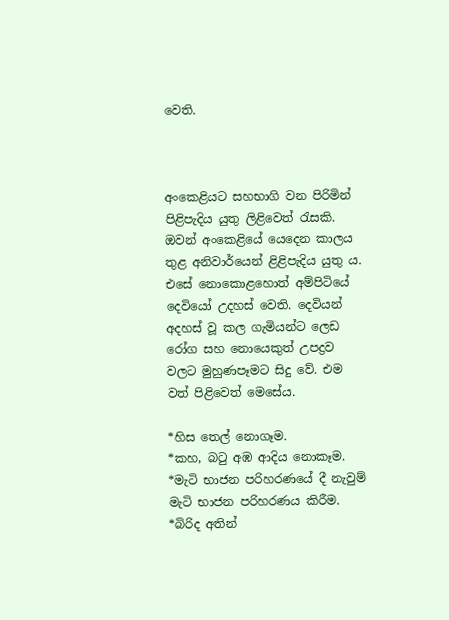වෙති.



අංකෙළියට සහභාගි වන පිරිමින් පිළිපැදිය යුතු ලිළිවෙත් රැසකි. ඔවන් අංකෙළියේ යෙදෙන කාලය තුළ අනිවාර්යෙන් ළිළිපැදිය යුතු ය. එසේ නොකොළහොත් අම්පිටියේ දෙවියෝ උදහස් වෙති. දෙවියන් අදහස් වූ කල ගැමියන්ට ලෙඩ රෝග සහ නොයෙකුත් උපද්‍රව වලට මුහුණපෑමට සිදු වේ. එම වත් පිළිවෙත් මෙසේය.

*හිස තෙල් නොගෑම.
*කහ, බටු අඹ ආදිය නොකෑම.
*මැටි භාජන පරිහරණයේ දී නැවුම් මැටි භාජන පරිහරණය කිරීම.
*බිරිද අතින්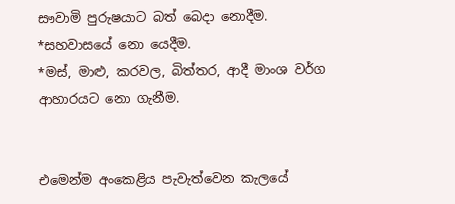සෟවාමි පුරුෂයාට බත් බෙදා නොදීම.
*සහවාසයේ නො යෙදීම.
*මස්, මාළු, කරවල, බිත්තර, ආදී මාංශ වර්ග ආහාරයට නො ගැනීම.


එමෙන්ම අංකෙළිය පැවැත්වෙන කැලයේ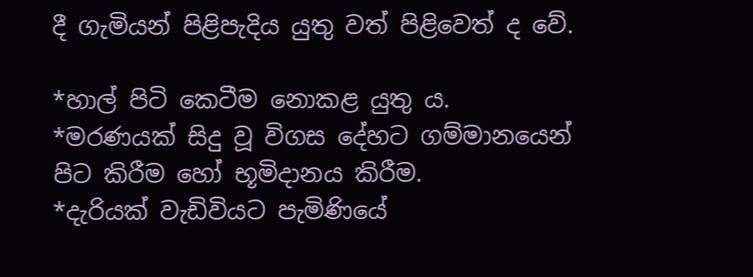දී ගැමියන් පිළිපැදිය යුතු වත් පිළිවෙත් ද වේ.

*හාල් පිටි කෙටීම නොකළ යුතු ය.
*මරණයක් සිදු වූ විගස දේහට ගම්මානයෙන් පිට කිරීම හෝ භූමිදානය කිරීම.
*දැරියක් වැඩිවියට පැමිණියේ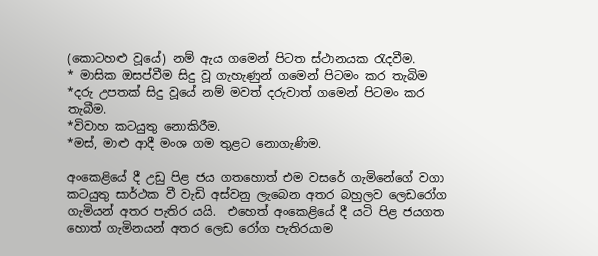(කොටහළු වූයේ) නම් ඇය ගමෙන් පිටත ස්ථානයක රැදවීම.
* මාසික ඔසප්වීම සිදු වූ ගැහැණුන් ගමෙන් පිටමං කර තැබිම
*දරු උපතක් සිදු වූයේ නම් මවත් දරුවාත් ගමෙන් පිටමං කර තැබීම.
*විවාහ කටයුතු නොකිරීම.
*මස්, මාළු ආදී මංශ ගම තුළට නොගැණිම.

අංකෙළියේ දී උඩු පිළ ජය ගතහොත් එම වසරේ ගැමිනේගේ වගා කටයුතු සාර්ථක වී වැඩි අස්වනු ලැබෙන අතර බහුලව ලෙඩරෝග ගැමියන් අතර පැතිර යයි.  එහෙත් අංකෙළියේ දී යටි පිළ ජයගත හොත් ගැමිනයන් අතර ලෙඩ රෝග පැතිරයාම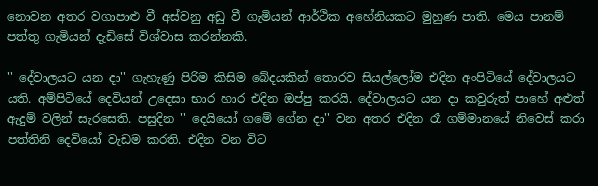නොවන අතර වගාපාළු වී අස්වනු අඩු වී ගැමියන් ආර්ථික අහේනියකට මුහුණ පාති. මෙය පානම් පත්තු ගැමියන් දැඩිසේ විශ්වාස කරන්නකි.

'' දේවාලයට යන දා'' ගැහැණු පිරිම කිසිම බේදයකින් තොරව සියල්ලෝම එදින අංපිටියේ දේවාලයට යති. අම්පිටියේ දෙවියන් උදෙසා භාර හාර එදින ඔප්පු කරයි. දේවාලයට යන දා කවුරුත් පාහේ අළුත් ඇදුම් වලින් සැරසෙති. පසුදින '' දෙයියෝ ගමේ ගේන දා'' වන අතර එදින රෑ ගම්මානයේ නිවෙස් කරා පත්තිනි දෙවියෝ වැඩම කරති. එදින වන විට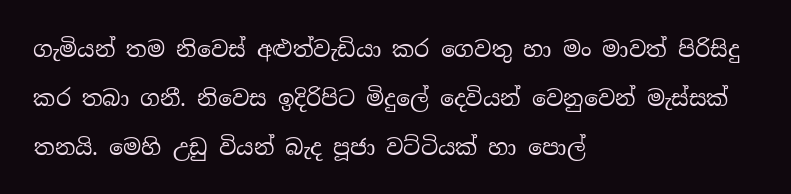ගැමියන් තම නිවෙස් අළුත්වැඩියා කර ගෙවතු හා මං මාවත් පිරිසිදු කර තබා ගනී. නිවෙස ඉදිරිපිට මිදුලේ දෙවියන් වෙනුවෙන් මැස්සක් තනයි. මෙහි උඩු වියන් බැද පූජා වට්ටියක් හා පොල්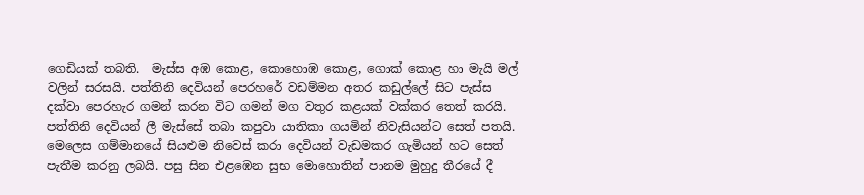ගෙඩියක් තබති.  මැස්ස අඹ කොළ, කොහොඹ කොළ, ගොක් කොළ හා මැයි මල් වලින් සරසයි. පත්තිනි දෙවියන් පෙරහරේ වඩම්මන අතර කඩුල්ලේ සිට පැස්ස දක්වා පෙරහැර ගමන් කරන විට ගමන් මග වතුර කළයක් වක්කර තෙත් කරයි. පත්තිනි දෙවියන් ලී මැස්සේ තබා කපුවා යාතිකා ගයමින් නිවැසියන්ට සෙත් පතයි. මෙලෙස ගම්මානයේ සියළුම නිවෙස් කරා දෙවියන් වැඩමකර ගැමියන් හට සෙත් පැතීම කරනු ලබයි. පසු සින එළඹෙන සුභ මොහොතින් පානම මුහුදු තීරයේ දී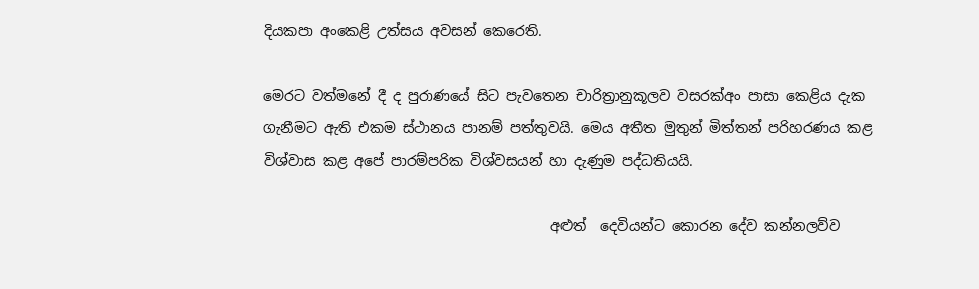දියකපා අංකෙළි උත්සය අවසන් කෙරෙති.

මෙරට වත්මනේ දී ද පුරාණයේ සිට පැවතෙන චාරිත්‍රානුකූලව වසරක්අං පාසා කෙළිය දැක ගැනීමට ඇති එකම ස්ථානය පානම් පත්තුවයි. මෙය අතීත මුතුන් මිත්තන් පරිහරණය කළ විශ්වාස කළ අපේ පාරම්පරික විශ්වසයන් හා දැණුම පද්ධතියයි.

                                         අළුත්  දෙවියන්ට කොරන දේව කන්නලව්ව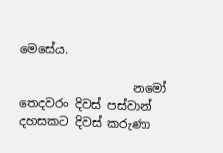මෙසේය.

                   නමෝ තෙදවරං දිවස් පස්වාන් දහසකට දිවස් කරුණා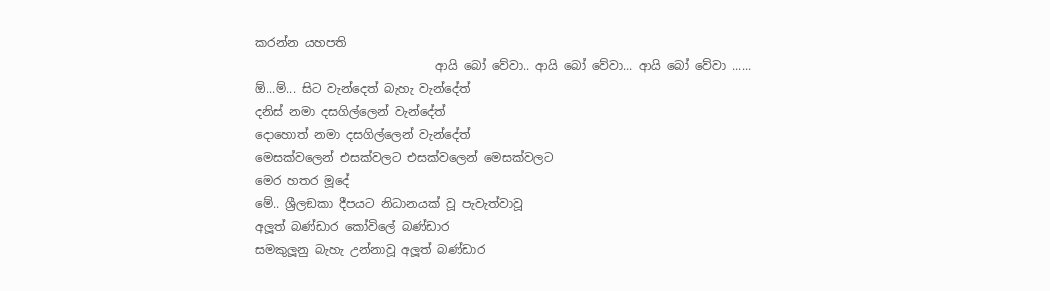කරන්න යහපති
                              ආයි බෝ වේවා.. ආයි බෝ වේවා... ආයි බෝ වේවා ......
ඕ...ම්... සිට වැන්දෙත් බැහැ වැන්දේත්
දනිස් නමා දසගිල්ලෙන් වැන්දේත්
දොහොත් නමා දසගිල්ලෙන් වැන්දේත්
මෙසක්වලෙන් එසක්වලට එසක්වලෙන් මෙසක්වලට
මෙර හතර මූදේ
මේ.. ශ්‍රීලඞකා දීපයට නිධානයක් වූ පැවැත්වාවූ
අලූත් බණ්ඩාර කෝවිලේ බණ්ඩාර
සමකුලූනු බැහැ උන්නාවූ අලූත් බණ්ඩාර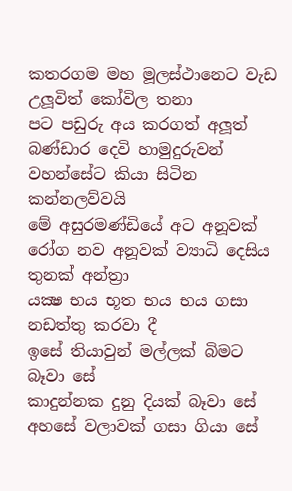කතරගම මහ මූලස්ථානෙට වැඩ උලූවිත් කෝවිල තනා
පට පඩුරු අය කරගත් අලූත් බණ්ඩාර දෙවි හාමුදුරුවන් වහන්සේට කියා සිටින කන්නලව්වයි
මේ අසුරමණ්ඩියේ අට අනූවක් රෝග නව අනූවක් ව්‍යාධි දෙසිය තුනක් අන්ත්‍රා
යක්‍ෂ භය භූත භය භය ගසා නඩත්තු කරවා දී
ඉසේ තියාවුන් මල්ලක් බිමට බෑවා සේ
කාදුන්නක දුනු දියක් බෑවා සේ
අහසේ වලාවක් ගසා ගියා සේ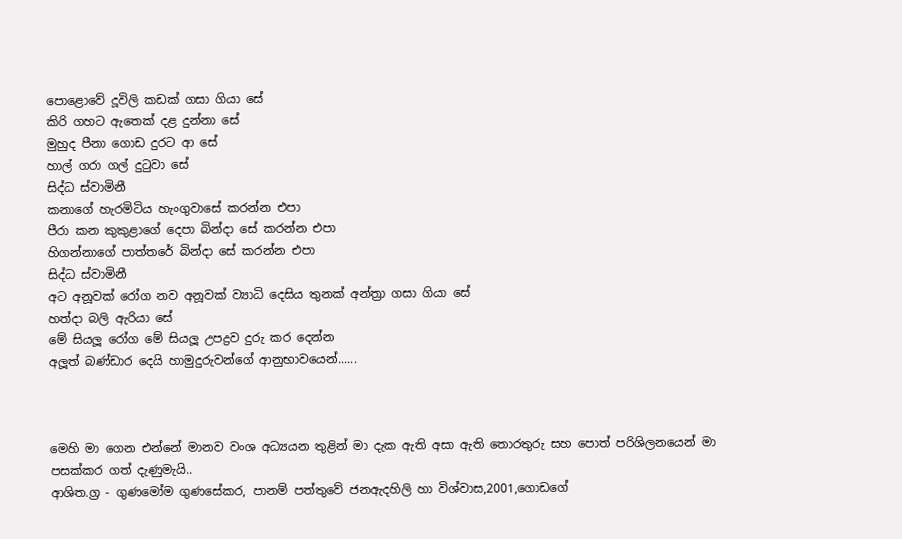පොළොවේ දූවිලි කඩක් ගසා ගියා සේ
කිරි ගහට ඇතෙක් දළ දුන්නා සේ
මුහුද පීනා ගොඩ දුරට ආ සේ
හාල් ගරා ගල් දුටුවා සේ
සිද්ධ ස්වාමිනී
කනාගේ හැරමිටිය හැංගුවාසේ කරන්න එපා
පීරා කන කුකුළාගේ දෙපා බින්දා සේ කරන්න එපා
හිගන්නාගේ පාත්තරේ බින්දා සේ කරන්න එපා
සිද්ධ ස්වාමිනී
අට අනූවක් රෝග නව අනූවක් ව්‍යාධි දෙසිය තුනක් අන්ත්‍රා ගසා ගියා සේ
හත්දා බලි ඇරියා සේ
මේ සියලූ රෝග මේ සියලූ උපද්‍රව දුරු කර දෙන්න
අලූත් බණ්ඩාර දෙයි හාමුදුරුවන්ගේ ආනුභාවයෙන්......



මෙහි මා ගෙන එන්නේ මානව වංශ අධ්‍යයන තුළින් මා දැක ඇති අසා ඇති තොරතුරු සහ පොත් පරිශිලනයෙන් මා පසක්කර ගත් දැණුමැයි..
ආශිත.ග්‍ර - ගුණමෝම ගුණසේකර, පානම් පත්තුවේ ජනඇදහිලි හා විශ්වාස,2001,ගොඩගේ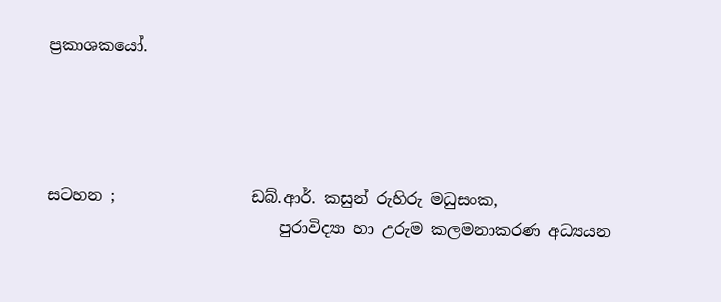ප්‍රකාශකයෝ.




සටහන ;                 ඩබ්.ආර්. කසුන් රුහිරු මධුසංක,
                             පුරාවිද්‍යා හා උරුම කලමනාකරණ අධ්‍යයන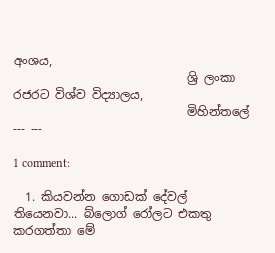අංශය,
                             ශ්‍රි ලංකා රජරට විශ්ව විද්‍යාලය,
                             මිහින්තලේ
--- ---

1 comment:

  1. කියවන්න ගොඩක් දේවල් තියෙනවා... බ්ලොග් රෝලට එකතු කරගත්තා මේ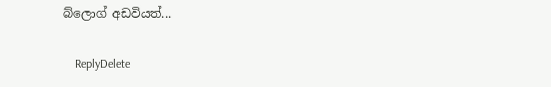බ්ලොග් අඩවියත්...

    ReplyDelete